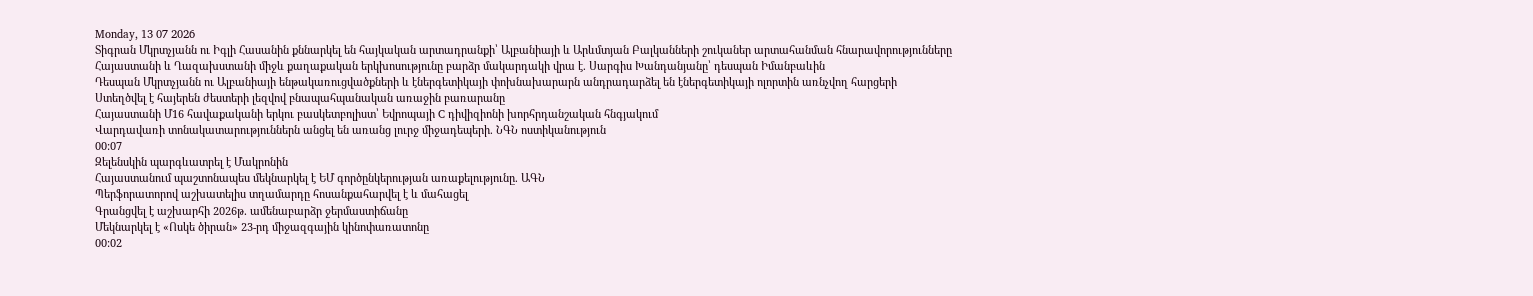Monday, 13 07 2026
Տիգրան Մկրտչյանն ու Իգլի Հասանին քննարկել են հայկական արտադրանքի՝ Ալբանիայի և Արևմտյան Բալկանների շուկաներ արտահանման հնարավորությունները
Հայաստանի և Ղազախստանի միջև քաղաքական երկխոսությունը բարձր մակարդակի վրա է. Սարգիս Խանդանյանը՝ դեսպան Իմանբաևին
Դեսպան Մկրտչյանն ու Ալբանիայի ենթակառուցվածքների և էներգետիկայի փոխնախարարն անդրադարձել են էներգետիկայի ոլորտին առնչվող հարցերի
Ստեղծվել է հայերեն ժեստերի լեզվով բնապահպանական առաջին բառարանը
Հայաստանի Մ16 հավաքականի երկու բասկետբոլիստ՝ Եվրոպայի C դիվիզիոնի խորհրդանշական հնգյակում
Վարդավառի տոնակատարություններն անցել են առանց լուրջ միջադեպերի. ՆԳՆ ոստիկանություն
00:07
Զելենսկին պարգևատրել է Մակրոնին
Հայաստանում պաշտոնապես մեկնարկել է ԵՄ գործընկերության առաքելությունը. ԱԳՆ
Պերֆորատորով աշխատելիս տղամարդը հոսանքահարվել է և մահացել
Գրանցվել է աշխարհի 2026թ․ ամենաբարձր ջերմաստիճանը
Մեկնարկել է «Ոսկե ծիրան» 23-րդ միջազգային կինոփառատոնը
00:02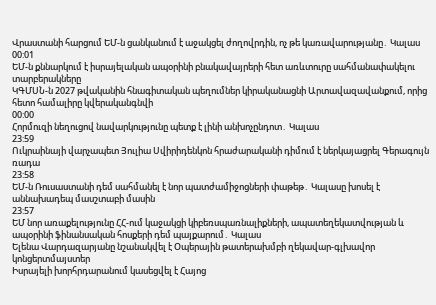Վրաստանի հարցում ԵՄ-ն ցանկանում է աջակցել ժողովրդին, ոչ թե կառավարությանը․ Կալաս
00:01
ԵՄ-ն քննարկում է իսրայելական ապօրինի բնակավայրերի հետ առևտուրը սահմանափակելու տարբերակները
ԿԳՄՍՆ-ն 2027 թվականին հնագիտական պեղումներ կիրականացնի Արտավազավանքում, որից հետո համալիրը կվերականգնվի
00:00
Հորմուզի նեղուցով նավարկությունը պետք է լինի անխոչընդոտ․ Կալաս
23:59
Ուկրաինայի վարչապետ Յուլիա Սվիրիդենկոն հրաժարականի դիմում է ներկայացրել Գերագույն ռադա
23:58
ԵՄ-ն Ռուսաստանի դեմ սահմանել է նոր պատժամիջոցների փաթեթ․ Կալասը խոսել է աննախադեպ մասշտաբի մասին
23:57
ԵՄ նոր առաքելությունը ՀՀ-ում կաջակցի կիբեռսպառնալիքների, ապատեղեկատվության և ապօրինի ֆինանսական հոսքերի դեմ պայքարում․ Կալաս
Ելենա Վարդազարյանը նշանակվել է Օպերային թատերախմբի ղեկավար-գլխավոր կոնցերտմայստեր
Իսրայելի խորհրդարանում կասեցվել է Հայոց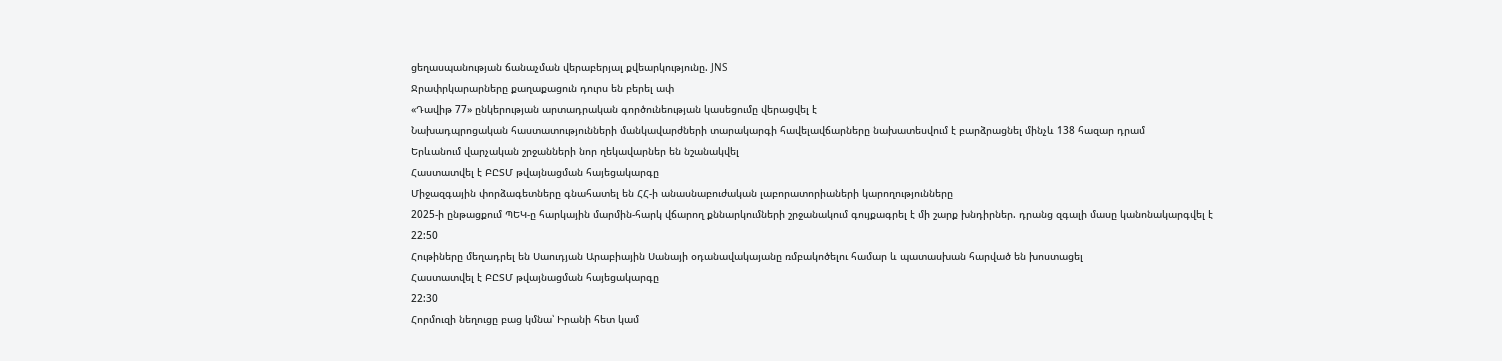ցեղասպանության ճանաչման վերաբերյալ քվեարկությունը. JNS
Ջրափրկարարները քաղաքացուն դուրս են բերել ափ
«Դավիթ 77» ընկերության արտադրական գործունեության կասեցումը վերացվել է
Նախադպրոցական հաստատությունների մանկավարժների տարակարգի հավելավճարները նախատեսվում է բարձրացնել մինչև 138 հազար դրամ
Երևանում վարչական շրջանների նոր ղեկավարներ են նշանակվել
Հաստատվել է ԲԸՏՄ թվայնացման հայեցակարգը
Միջազգային փորձագետները գնահատել են ՀՀ-ի անասնաբուժական լաբորատորիաների կարողությունները
2025-ի ընթացքում ՊԵԿ-ը հարկային մարմին-հարկ վճարող քննարկումների շրջանակում գույքագրել է մի շարք խնդիրներ. դրանց զգալի մասը կանոնակարգվել է
22:50
Հութիները մեղադրել են Սաուդյան Արաբիային Սանայի օդանավակայանը ռմբակոծելու համար և պատասխան հարված են խոստացել
Հաստատվել է ԲԸՏՄ թվայնացման հայեցակարգը
22:30
Հորմուզի նեղուցը բաց կմնա՝ Իրանի հետ կամ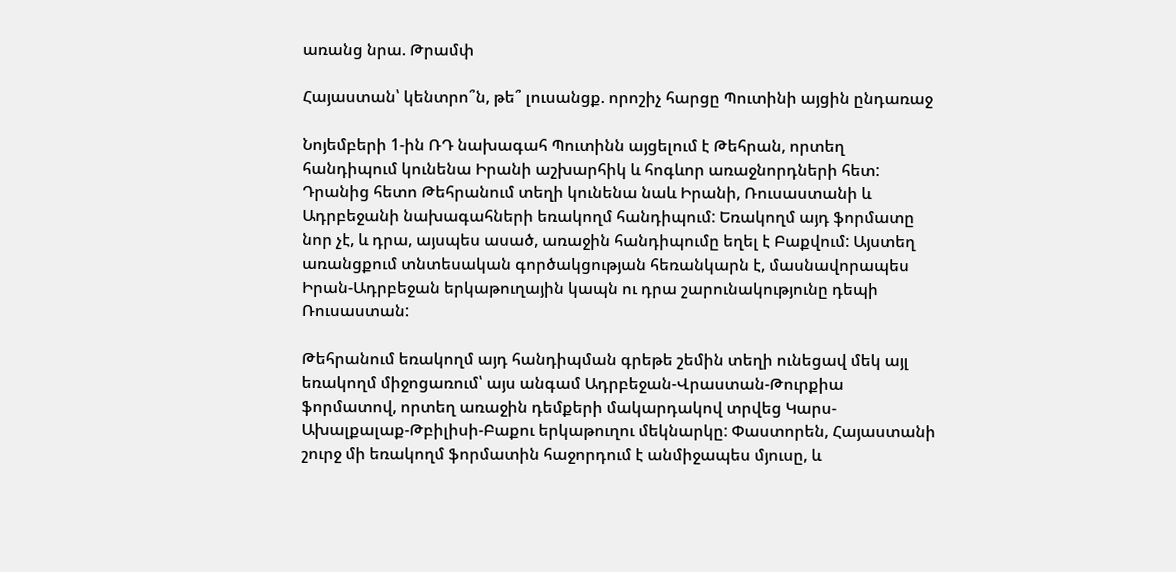առանց նրա. Թրամփ

Հայաստան՝ կենտրո՞ն, թե՞ լուսանցք. որոշիչ հարցը Պուտինի այցին ընդառաջ

Նոյեմբերի 1-ին ՌԴ նախագահ Պուտինն այցելում է Թեհրան, որտեղ հանդիպում կունենա Իրանի աշխարհիկ և հոգևոր առաջնորդների հետ: Դրանից հետո Թեհրանում տեղի կունենա նաև Իրանի, Ռուսաստանի և Ադրբեջանի նախագահների եռակողմ հանդիպում: Եռակողմ այդ ֆորմատը նոր չէ, և դրա, այսպես ասած, առաջին հանդիպումը եղել է Բաքվում: Այստեղ առանցքում տնտեսական գործակցության հեռանկարն է, մասնավորապես Իրան-Ադրբեջան երկաթուղային կապն ու դրա շարունակությունը դեպի Ռուսաստան:

Թեհրանում եռակողմ այդ հանդիպման գրեթե շեմին տեղի ունեցավ մեկ այլ եռակողմ միջոցառում՝ այս անգամ Ադրբեջան-Վրաստան-Թուրքիա ֆորմատով, որտեղ առաջին դեմքերի մակարդակով տրվեց Կարս-Ախալքալաք-Թբիլիսի-Բաքու երկաթուղու մեկնարկը: Փաստորեն, Հայաստանի շուրջ մի եռակողմ ֆորմատին հաջորդում է անմիջապես մյուսը, և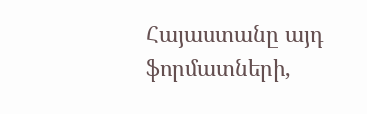Հայաստանը այդ ֆորմատների,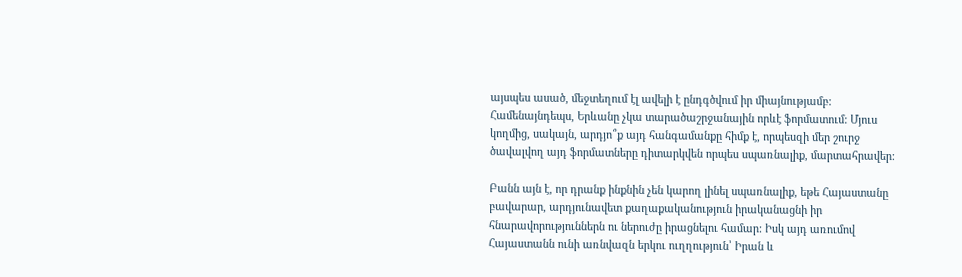այսպես ասած, մեջտեղում էլ ավելի է ընդգծվում իր միայնությամբ: Համենայնդեպս, Երևանը չկա տարածաշրջանային որևէ ֆորմատում: Մյուս կողմից, սակայն, արդյո՞ք այդ հանգամանքը հիմք է, որպեսզի մեր շուրջ ծավալվող այդ ֆորմատները դիտարկվեն որպես սպառնալիք, մարտահրավեր:

Բանն այն է, որ դրանք ինքնին չեն կարող լինել սպառնալիք, եթե Հայաստանը բավարար, արդյունավետ քաղաքականություն իրականացնի իր հնարավորություններն ու ներուժը իրացնելու համար: Իսկ այդ առումով Հայաստանն ունի առնվազն երկու ուղղություն՝ Իրան և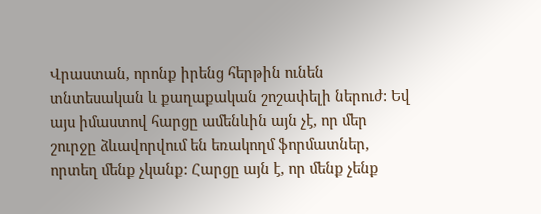Վրաստան, որոնք իրենց հերթին ունեն տնտեսական և քաղաքական շոշափելի ներուժ: Եվ այս իմաստով հարցը ամենևին այն չէ, որ մեր շուրջը ձևավորվում են եռակողմ ֆորմատներ, որտեղ մենք չկանք: Հարցը այն է, որ մենք չենք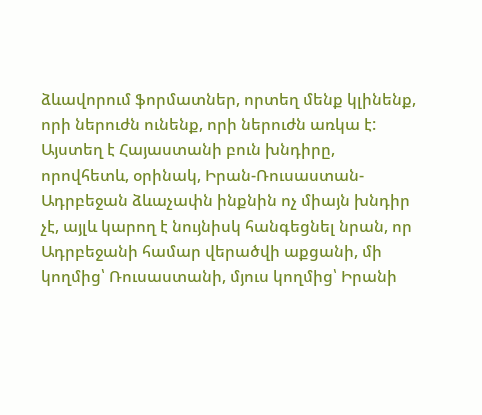ձևավորում ֆորմատներ, որտեղ մենք կլինենք, որի ներուժն ունենք, որի ներուժն առկա է: Այստեղ է Հայաստանի բուն խնդիրը, որովհետև, օրինակ, Իրան-Ռուսաստան-Ադրբեջան ձևաչափն ինքնին ոչ միայն խնդիր չէ, այլև կարող է նույնիսկ հանգեցնել նրան, որ Ադրբեջանի համար վերածվի աքցանի, մի կողմից՝ Ռուսաստանի, մյուս կողմից՝ Իրանի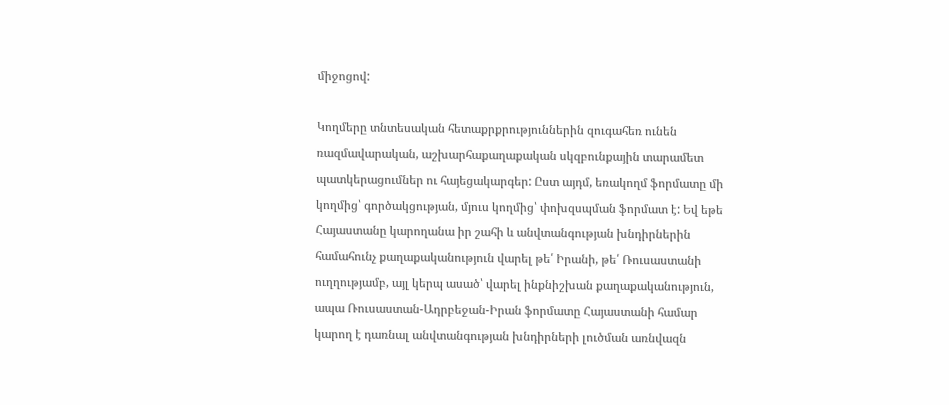միջոցով:

Կողմերը տնտեսական հետաքրքրություններին զուգահեռ ունեն ռազմավարական, աշխարհաքաղաքական սկզբունքային տարամետ պատկերացումներ ու հայեցակարգեր: Ըստ այդմ, եռակողմ ֆորմատը մի կողմից՝ գործակցության, մյուս կողմից՝ փոխզսպման ֆորմատ է: Եվ եթե Հայաստանը կարողանա իր շահի և անվտանգության խնդիրներին համահունչ քաղաքականություն վարել թե՛ Իրանի, թե՛ Ռուսաստանի ուղղությամբ, այլ կերպ ասած՝ վարել ինքնիշխան քաղաքականություն, ապա Ռուսաստան-Ադրբեջան-Իրան ֆորմատը Հայաստանի համար կարող է դառնալ անվտանգության խնդիրների լուծման առնվազն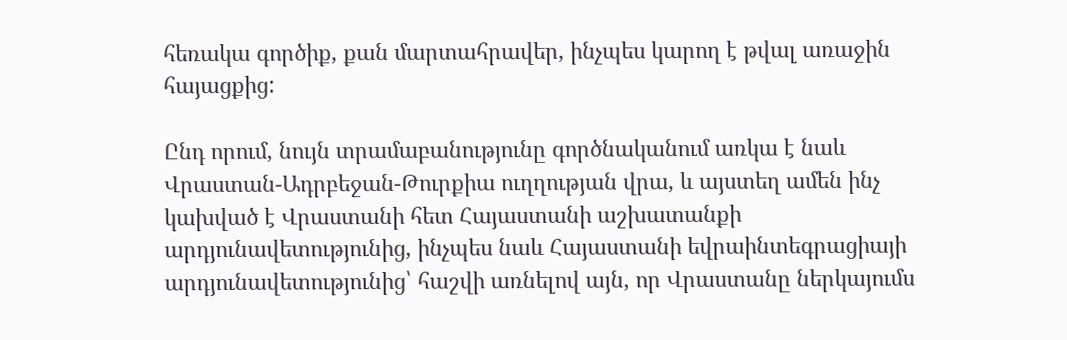հեռակա գործիք, քան մարտահրավեր, ինչպես կարող է թվալ առաջին հայացքից:

Ընդ որում, նույն տրամաբանությունը գործնականում առկա է նաև Վրաստան-Ադրբեջան-Թուրքիա ուղղության վրա, և այստեղ ամեն ինչ կախված է Վրաստանի հետ Հայաստանի աշխատանքի արդյունավետությունից, ինչպես նաև Հայաստանի եվրաինտեգրացիայի արդյունավետությունից՝ հաշվի առնելով այն, որ Վրաստանը ներկայումս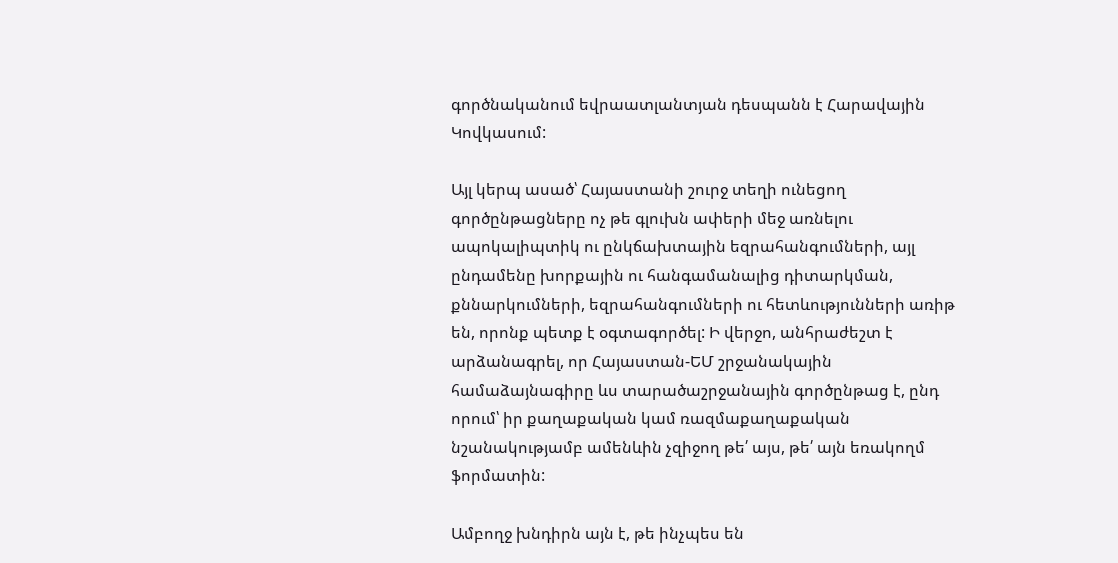գործնականում եվրաատլանտյան դեսպանն է Հարավային Կովկասում:

Այլ կերպ ասած՝ Հայաստանի շուրջ տեղի ունեցող գործընթացները ոչ թե գլուխն ափերի մեջ առնելու ապոկալիպտիկ ու ընկճախտային եզրահանգումների, այլ ընդամենը խորքային ու հանգամանալից դիտարկման, քննարկումների, եզրահանգումների ու հետևությունների առիթ են, որոնք պետք է օգտագործել: Ի վերջո, անհրաժեշտ է արձանագրել, որ Հայաստան-ԵՄ շրջանակային համաձայնագիրը ևս տարածաշրջանային գործընթաց է, ընդ որում՝ իր քաղաքական կամ ռազմաքաղաքական նշանակությամբ ամենևին չզիջող թե՛ այս, թե՛ այն եռակողմ ֆորմատին:

Ամբողջ խնդիրն այն է, թե ինչպես են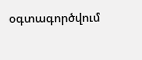օգտագործվում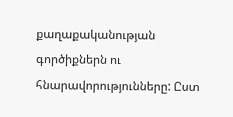քաղաքականության գործիքներն ու հնարավորությունները: Ըստ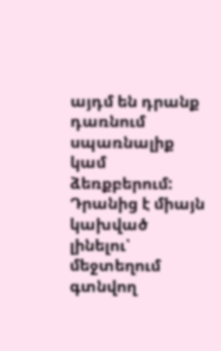այդմ են դրանք դառնում սպառնալիք կամ ձեռքբերում: Դրանից է միայն կախված լինելու՝ մեջտեղում գտնվող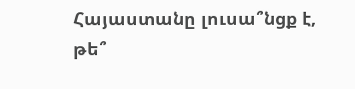Հայաստանը լուսա՞նցք է, թե՞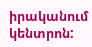իրականում կենտրոն: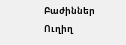Բաժիններ
Ուղիղ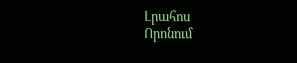Լրահոս
Որոնում